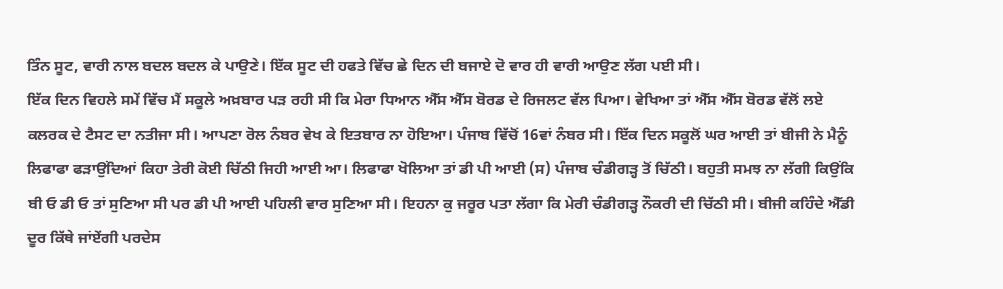ਤਿੰਨ ਸੂਟ, ਵਾਰੀ ਨਾਲ ਬਦਲ ਬਦਲ ਕੇ ਪਾਉਣੇ। ਇੱਕ ਸੂਟ ਦੀ ਹਫਤੇ ਵਿੱਚ ਛੇ ਦਿਨ ਦੀ ਬਜਾਏ ਦੋ ਵਾਰ ਹੀ ਵਾਰੀ ਆਉਣ ਲੱਗ ਪਈ ਸੀ।
ਇੱਕ ਦਿਨ ਵਿਹਲੇ ਸਮੇਂ ਵਿੱਚ ਮੈਂ ਸਕੂਲੇ ਅਖ਼ਬਾਰ ਪੜ ਰਹੀ ਸੀ ਕਿ ਮੇਰਾ ਧਿਆਨ ਐੱਸ ਐੱਸ ਬੋਰਡ ਦੇ ਰਿਜਲਟ ਵੱਲ ਪਿਆ। ਵੇਖਿਆ ਤਾਂ ਐੱਸ ਐੱਸ ਬੋਰਡ ਵੱਲੋਂ ਲਏ ਕਲਰਕ ਦੇ ਟੈਸਟ ਦਾ ਨਤੀਜਾ ਸੀ। ਆਪਣਾ ਰੋਲ ਨੰਬਰ ਵੇਖ ਕੇ ਇਤਬਾਰ ਨਾ ਹੋਇਆ। ਪੰਜਾਬ ਵਿੱਚੋਂ 16ਵਾਂ ਨੰਬਰ ਸੀ। ਇੱਕ ਦਿਨ ਸਕੂਲੋਂ ਘਰ ਆਈ ਤਾਂ ਬੀਜੀ ਨੇ ਮੈਨੂੰ ਲਿਫਾਫਾ ਫੜਾਉਂਦਿਆਂ ਕਿਹਾ ਤੇਰੀ ਕੋਈ ਚਿੱਠੀ ਜਿਹੀ ਆਈ ਆ। ਲਿਫਾਫਾ ਖੋਲਿਆ ਤਾਂ ਡੀ ਪੀ ਆਈ (ਸ) ਪੰਜਾਬ ਚੰਡੀਗੜ੍ਹ ਤੋਂ ਚਿੱਠੀ। ਬਹੁਤੀ ਸਮਝ ਨਾ ਲੱਗੀ ਕਿਉਂਕਿ ਬੀ ਓ ਡੀ ਓ ਤਾਂ ਸੁਣਿਆ ਸੀ ਪਰ ਡੀ ਪੀ ਆਈ ਪਹਿਲੀ ਵਾਰ ਸੁਣਿਆ ਸੀ। ਇਹਨਾ ਕੁ ਜਰੂਰ ਪਤਾ ਲੱਗਾ ਕਿ ਮੇਰੀ ਚੰਡੀਗੜ੍ਹ ਨੌਕਰੀ ਦੀ ਚਿੱਠੀ ਸੀ। ਬੀਜੀ ਕਹਿੰਦੇ ਐੱਡੀ ਦੂਰ ਕਿੱਥੇ ਜਾਂਏਂਗੀ ਪਰਦੇਸ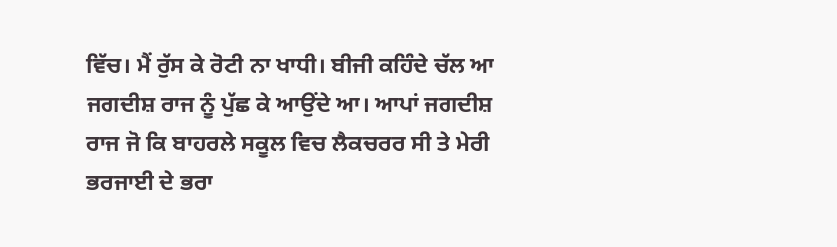ਵਿੱਚ। ਮੈਂ ਰੁੱਸ ਕੇ ਰੋਟੀ ਨਾ ਖਾਧੀ। ਬੀਜੀ ਕਹਿੰਦੇ ਚੱਲ ਆ ਜਗਦੀਸ਼ ਰਾਜ ਨੂੰ ਪੁੱਛ ਕੇ ਆਉਂਦੇ ਆ। ਆਪਾਂ ਜਗਦੀਸ਼ ਰਾਜ ਜੋ ਕਿ ਬਾਹਰਲੇ ਸਕੂਲ ਵਿਚ ਲੈਕਚਰਰ ਸੀ ਤੇ ਮੇਰੀ ਭਰਜਾਈ ਦੇ ਭਰਾ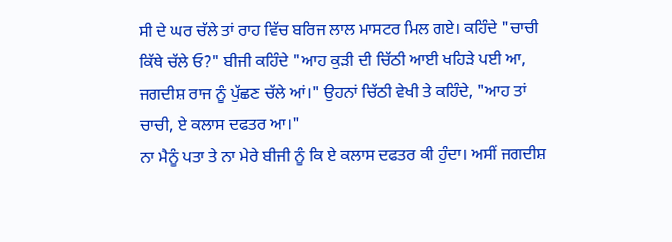ਸੀ ਦੇ ਘਰ ਚੱਲੇ ਤਾਂ ਰਾਹ ਵਿੱਚ ਬਰਿਜ ਲਾਲ ਮਾਸਟਰ ਮਿਲ ਗਏ। ਕਹਿੰਦੇ "ਚਾਚੀ ਕਿੱਥੇ ਚੱਲੇ ਓ?" ਬੀਜੀ ਕਹਿੰਦੇ "ਆਹ ਕੁੜੀ ਦੀ ਚਿੱਠੀ ਆਈ ਖਹਿੜੇ ਪਈ ਆ, ਜਗਦੀਸ਼ ਰਾਜ ਨੂੰ ਪੁੱਛਣ ਚੱਲੇ ਆਂ।" ਉਹਨਾਂ ਚਿੱਠੀ ਵੇਖੀ ਤੇ ਕਹਿੰਦੇ, "ਆਹ ਤਾਂ ਚਾਚੀ, ਏ ਕਲਾਸ ਦਫਤਰ ਆ।"
ਨਾ ਮੈਨੂੰ ਪਤਾ ਤੇ ਨਾ ਮੇਰੇ ਬੀਜੀ ਨੂੰ ਕਿ ਏ ਕਲਾਸ ਦਫਤਰ ਕੀ ਹੁੰਦਾ। ਅਸੀਂ ਜਗਦੀਸ਼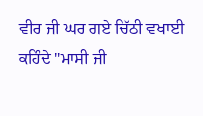ਵੀਰ ਜੀ ਘਰ ਗਏ ਚਿੱਠੀ ਵਖਾਈ ਕਹਿੰਦੇ "ਮਾਸੀ ਜੀ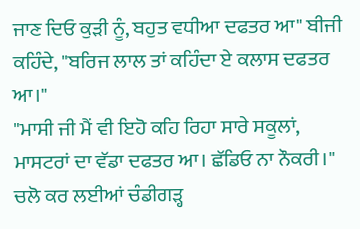ਜਾਣ ਦਿਓ ਕੁੜੀ ਨੂੰ, ਬਹੁਤ ਵਧੀਆ ਦਫਤਰ ਆ" ਬੀਜੀ ਕਹਿੰਦੇ, "ਬਰਿਜ ਲਾਲ ਤਾਂ ਕਹਿੰਦਾ ਏ ਕਲਾਸ ਦਫਤਰ ਆ।"
"ਮਾਸੀ ਜੀ ਮੈਂ ਵੀ ਇਹੋ ਕਹਿ ਰਿਹਾ ਸਾਰੇ ਸਕੂਲਾਂ, ਮਾਸਟਰਾਂ ਦਾ ਵੱਡਾ ਦਫਤਰ ਆ। ਛੱਡਿਓ ਨਾ ਨੌਕਰੀ।"
ਚਲੋ ਕਰ ਲਈਆਂ ਚੰਡੀਗੜ੍ਹ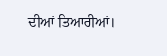ਦੀਆਂ ਤਿਆਰੀਆਂ।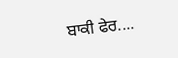ਬਾਕੀ ਫੇਰ....